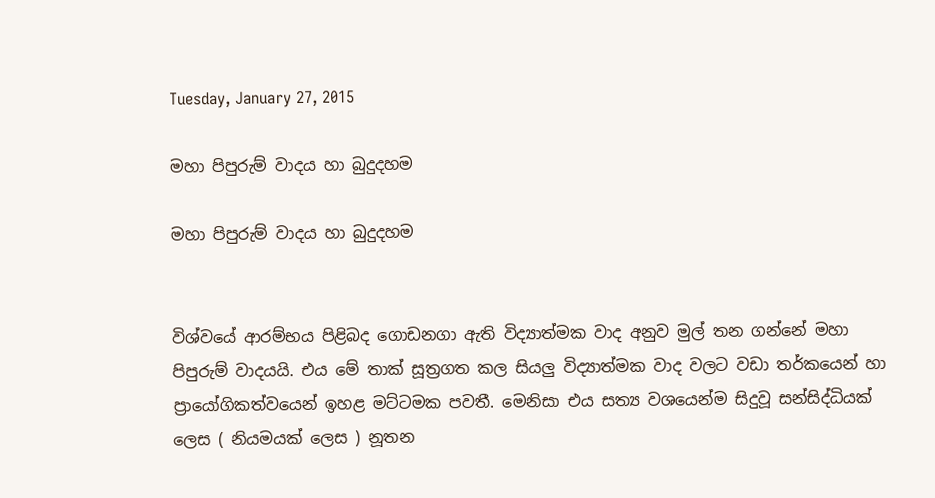Tuesday, January 27, 2015

මහා පිපුරුම් වාදය හා බුදුදහම

මහා පිපුරුම් වාදය හා බුදුදහම


විශ්වයේ ආරම්භය පිළිබද ගොඩනගා ඇති විද්‍යාත්මක වාද අනුව මුල් තන ගන්නේ මහා පිපුරුම් වාදයයි. එය මේ තාක් සූත්‍රගත කල සියලු විද්‍යාත්මක වාද වලට වඩා තර්කයෙන් හා ප්‍රායෝගිකත්වයෙන් ඉහළ මට්ටමක පවතී. මෙනිසා එය සත්‍ය වශයෙන්ම සිදුවූ සන්සිද්ධියක් ලෙස ( නියමයක් ලෙස ) නූතන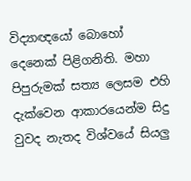විද්‍යාඥයෝ බොහෝ දෙනෙක් පිළිගනිති. මහා පිපුරුමක් සත්‍ය ලෙසම එහි දැක්වෙන ආකාරයෙන්ම සිදු වුවද නැතද විශ්වයේ සියලු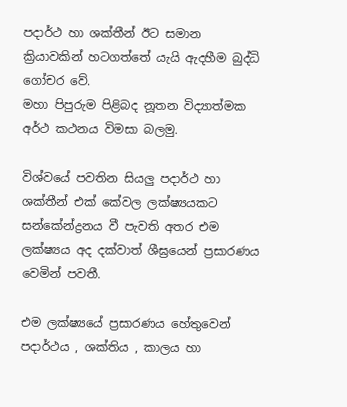පදාර්ථ හා ශක්තීන් ඊට සමාන ක්‍රියාවකින් හටගත්තේ යැයි ඇදහීම බුද්ධි ගෝචර වේ.
මහා පිපුරුම පිළිබද නූතන විද්‍යාත්මක අර්ථ කථනය විමසා බලමු.

විශ්වයේ පවතින සියලු පදාර්ථ හා ශක්තීන් එක් කේවල ලක්ෂ්‍යයකට සන්කේන්ද්‍රනය වී පැවති අතර එම ලක්ෂ්‍යය අද දක්වාත් ශීඝ්‍රයෙන් ප්‍රසාරණය වෙමින් පවතී.

එම ලක්ෂ්‍යයේ ප්‍රසාරණය හේතුවෙන් පදාර්ථය , ශක්තිය , කාලය හා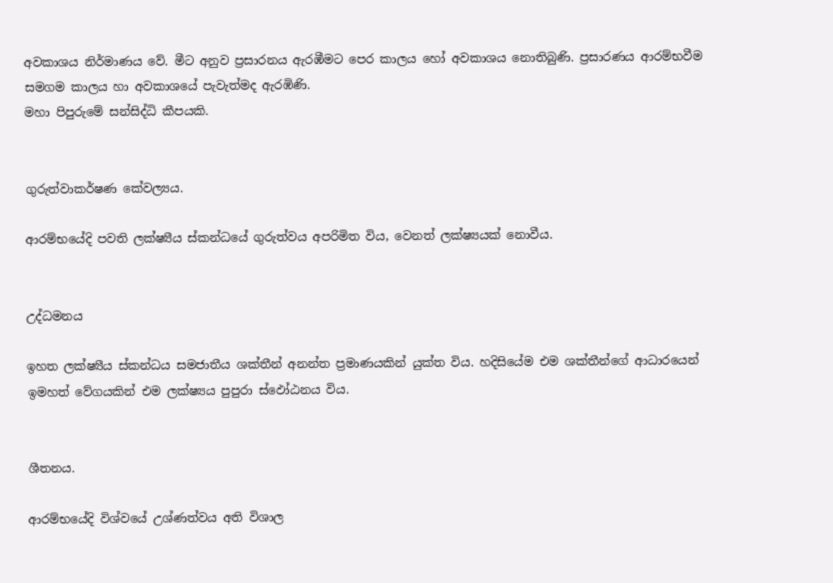අවකාශය නිර්මාණය වේ. මීට අනුව ප්‍රසාරනය ඇරඹීමට පෙර කාලය හෝ අවකාශය නොතිබුණි. ප්‍රසාරණය ආරම්භවීම සමගම කාලය හා අවකාශයේ පැවැත්මද ඇරඹිණි.
මහා පිපුරුමේ සන්සිද්ධි කීපයකි.


ගුරුත්වාකර්ෂණ කේවල්‍යය.

ආරම්භයේදි පවති ලක්ෂ්‍යීය ස්කන්ධයේ ගුරුත්වය අපරිමිත විය, වෙනත් ලක්ෂ්‍යයක් නොවීය.


උද්ධමනය

ඉහත ලක්ෂ්‍යීය ස්කන්ධය සමජාතීය ශක්තීන් අනන්ත ප්‍රමාණයකින් යුක්ත විය. හදිසියේම එම ශක්තීන්ගේ ආධාරයෙන් ඉමහත් වේගයකින් එම ලක්ෂ්‍යය පුපුරා ස්ඵෝඨනය විය.


ශීතනය.

ආරම්භයේදි විශ්වයේ උශ්ණත්වය අති විශාල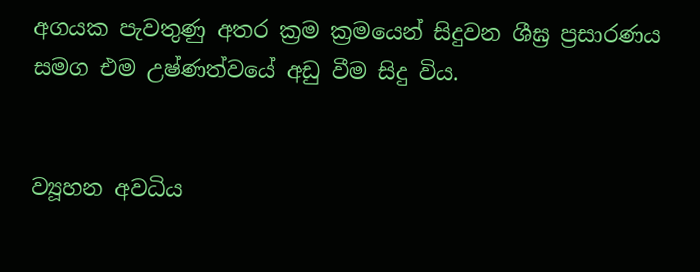අගයක පැවතුණු අතර ක්‍රම ක්‍රමයෙන් සිදුවන ශීඝ්‍ර ප්‍රසාරණය සමග එම උෂ්ණත්වයේ අඩු වීම සිදු විය.


ව්‍යූහන අවධිය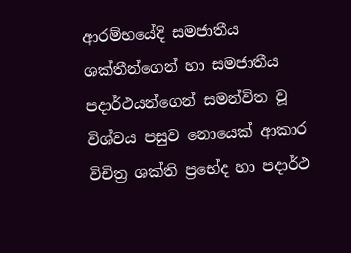ආරම්භයේදි සමජාතීය ශක්තීන්ගෙන් හා සමජාතීය පදාර්ථයන්ගෙන් සමන්විත වූ විශ්වය පසුව නොයෙක් ආකාර විචිත්‍ර ශක්ති ප්‍රභේද හා පදාර්ථ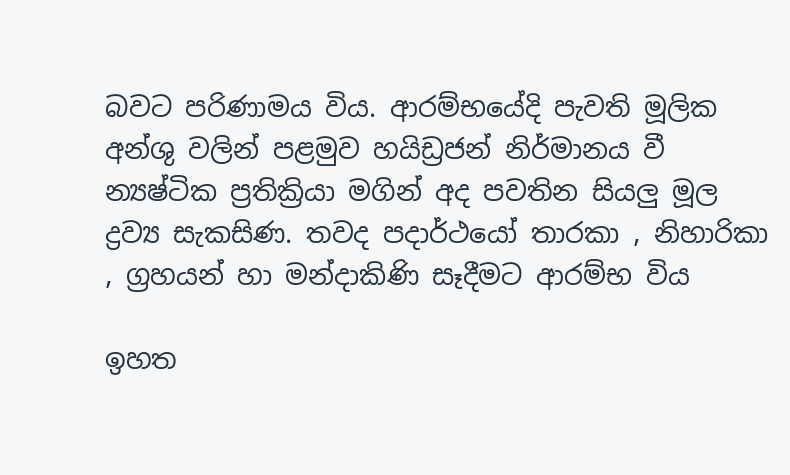බවට පරිණාමය විය. ආරම්භයේදි පැවති මූලික අන්ශු වලින් පළමුව හයිඩ්‍රජන් නිර්මානය වී න්‍යෂ්ටික ප්‍රතික්‍රියා මගින් අද පවතින සියලු මූල ද්‍රව්‍ය සැකසිණ. තවද පදාර්ථයෝ තාරකා , නිහාරිකා , ග්‍රහයන් හා මන්දාකිණි සෑදීමට ආරම්භ විය

ඉහත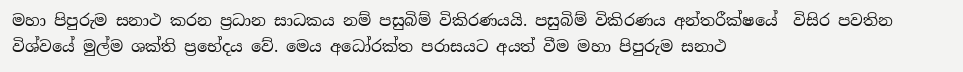මහා පිපුරුම සනාථ කරන ප්‍රධාන සාධකය නම් පසුබිම් විකිරණයයි. පසුබිම් විකිරණය අන්තරීක්ෂයේ  විසිර පවතින විශ්වයේ මුල්ම ශක්ති ප්‍රභේදය වේ. මෙය අධෝරක්ත පරාසයට අයත් වීම මහා පිපුරුම සනාථ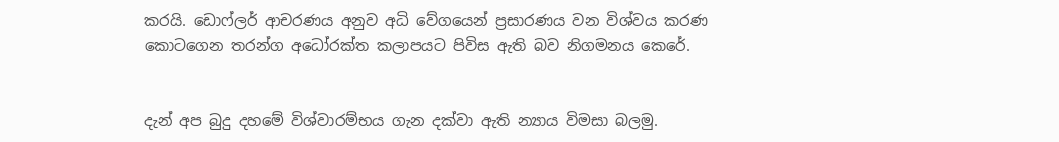කරයි. ඩොෆ්ලර් ආචරණය අනුව අධි වේගයෙන් ප්‍රසාරණය වන විශ්වය කරණ කොටගෙන තරන්ග අධෝරක්ත කලාපයට පිවිස ඇති බව නිගමනය කෙරේ.


දැන් අප බුදු දහමේ විශ්වාරම්භය ගැන දක්වා ඇති න්‍යාය විමසා බලමු.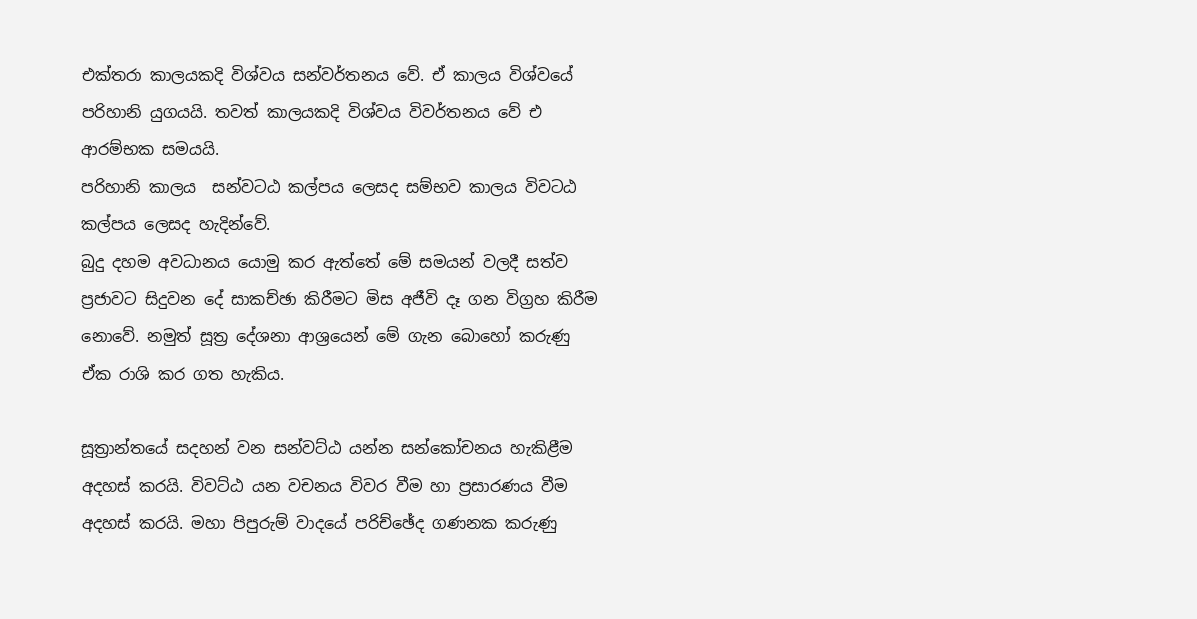එක්තරා කාලයකදි විශ්වය සන්වර්තනය වේ. ඒ කාලය විශ්වයේ පරිහානි යුගයයි. තවත් කාලයකදි විශ්වය විවර්තනය වේ එ ආරම්භක සමයයි.
පරිහානි කාලය  සන්වටඨ කල්පය ලෙසද සම්භව කාලය විවටඨ කල්පය ලෙසද හැදින්වේ.
බුදු දහම අවධානය යොමු කර ඇත්තේ මේ සමයන් වලදී සත්ව ප්‍රජාවට සිදුවන දේ සාකච්ඡා කිරීමට මිස අජීවි දෑ ගන විග්‍රහ කිරීම නොවේ. නමුත් සූත්‍ර දේශනා ආශ්‍රයෙන් මේ ගැන බොහෝ කරුණු ඒක රාශි කර ගත හැකිය.

සූත්‍රාන්තයේ සදහන් වන සන්වට්ඨ යන්න සන්කෝචනය හැකිළීම අදහස් කරයි. විවට්ඨ යන වචනය විවර වීම හා ප්‍රසාරණය වීම අදහස් කරයි. මහා පිපුරුම් වාදයේ පරිච්ඡේද ගණනක කරුණු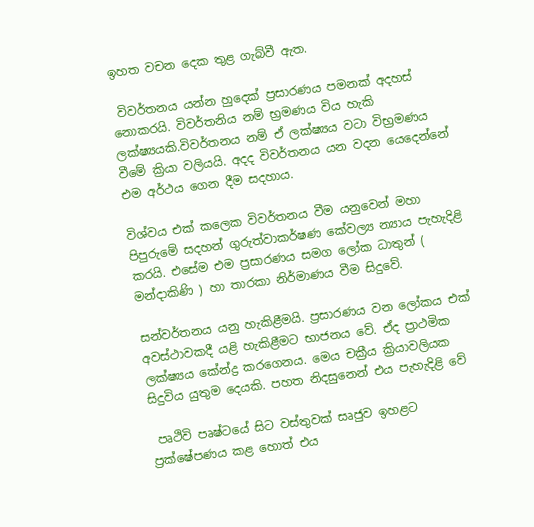ඉහත වචන දෙක තුළ ගැබ්වී ඇත.

 විවර්තනය යන්න හුදෙක් ප්‍රසාරණය පමනක් අදහස් නොකරයි. විවර්තනිය නම් භ්‍රමණය විය හැකි ලක්ෂ්‍යයකි.විවර්තනය නම් ඒ ලක්ෂ්‍යය වටා විභ්‍රමණය වීමේ ක්‍රියා වලියයි. අදද විවර්තනය යන වදන යෙදෙන්නේ එම අර්ථය ගෙන දීම සදහාය.

විශ්වය එක් කලෙක විවර්තනය වීම යනුවෙන් මහා පිපුරුමේ සදහන් ගුරුත්වාකර්ෂණ කේවල්‍ය න්‍යාය පැහැදිළි කරයි. එසේම එම ප්‍රසාරණය සමග ලෝක ධාතුන් ( මන්දාකිණි ) හා තාරකා නිර්මාණය වීම සිදුවේ.

සන්වර්තනය යනු හැකිළීමයි. ප්‍රසාරණය වන ලෝකය එක් අවස්ථාවකදී යළි හැකිළීමට භාජනය වේ. ඒද ප්‍රාථමික ලක්ෂ්‍යය කේන්ද්‍ර කරගෙනය. මෙය චක්‍රීය ක්‍රියාවලියක සිදුවිය යුතුම දෙයකි. පහත නිදසුනෙන් එය පැහැදිළි වේ

 පෘථිවි පෘෂ්ටයේ සිට වස්තුවක් සෘජුව ඉහළට ප්‍රක්ෂේපණය කළ හොත් එය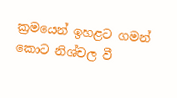ක්‍රමයෙන් ඉහළට ගමන් කොට නිශ්චල වී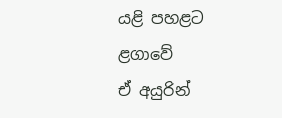යළි පහළට ළගාවේ
ඒ අයුරින්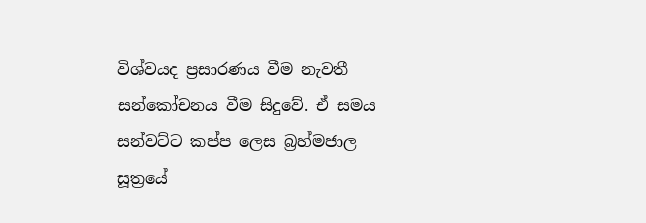විශ්වයද ප්‍රසාරණය වීම නැවතී සන්කෝචනය වීම සිදුවේ. ඒ සමය සන්වට්ට කප්ප ලෙස බ්‍රහ්මජාල සූත්‍රයේ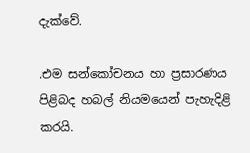දැක්වේ.

.එම සන්කෝචනය හා ප්‍රසාරණය පිළිබද හබල් නියමයෙන් පැහැදිළි කරයි.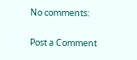No comments:

Post a Comment